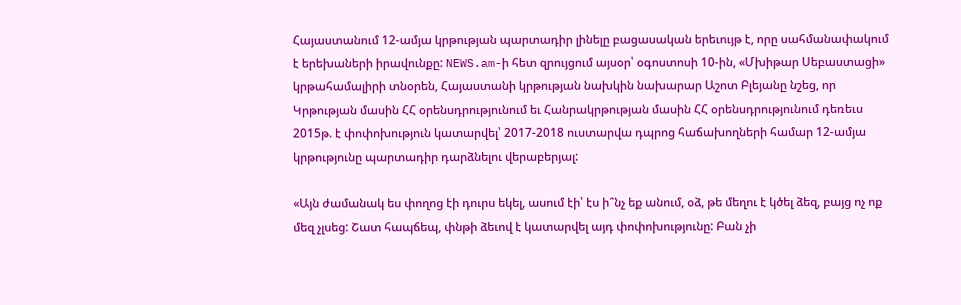Հայաստանում 12-ամյա կրթության պարտադիր լինելը բացասական երեւույթ է, որը սահմանափակում է երեխաների իրավունքը: NEWS.am-ի հետ զրույցում այսօր՝ օգոստոսի 10-ին, «Մխիթար Սեբաստացի» կրթահամալիրի տնօրեն, Հայաստանի կրթության նախկին նախարար Աշոտ Բլեյանը նշեց, որ Կրթության մասին ՀՀ օրենսդրությունում եւ Հանրակրթության մասին ՀՀ օրենսդրությունում դեռեւս 2015թ. է փոփոխություն կատարվել՝ 2017-2018 ուստարվա դպրոց հաճախողների համար 12-ամյա կրթությունը պարտադիր դարձնելու վերաբերյալ:

«Այն ժամանակ ես փողոց էի դուրս եկել, ասում էի՝ էս ի՞նչ եք անում, օձ, թե մեղու է կծել ձեզ, բայց ոչ ոք մեզ չլսեց: Շատ հապճեպ, փնթի ձեւով է կատարվել այդ փոփոխությունը: Բան չի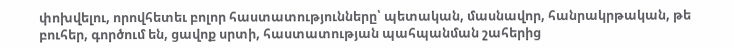փոխվելու, որովհետեւ բոլոր հաստատությունները՝ պետական, մասնավոր, հանրակրթական, թե բուհեր, գործում են, ցավոք սրտի, հաստատության պահպանման շահերից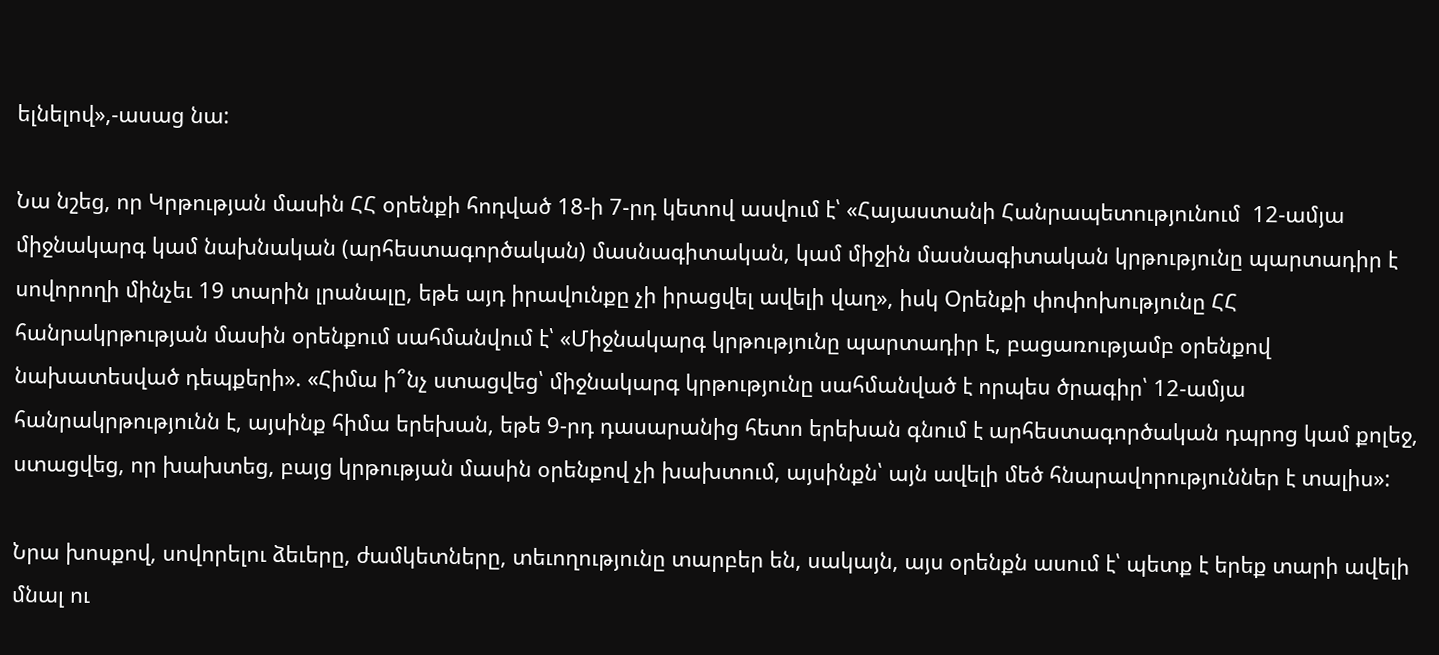ելնելով»,-ասաց նա:

Նա նշեց, որ Կրթության մասին ՀՀ օրենքի հոդված 18-ի 7-րդ կետով ասվում է՝ «Հայաստանի Հանրապետությունում  12-ամյա միջնակարգ կամ նախնական (արհեստագործական) մասնագիտական, կամ միջին մասնագիտական կրթությունը պարտադիր է սովորողի մինչեւ 19 տարին լրանալը, եթե այդ իրավունքը չի իրացվել ավելի վաղ», իսկ Օրենքի փոփոխությունը ՀՀ հանրակրթության մասին օրենքում սահմանվում է՝ «Միջնակարգ կրթությունը պարտադիր է, բացառությամբ օրենքով նախատեսված դեպքերի». «Հիմա ի՞նչ ստացվեց՝ միջնակարգ կրթությունը սահմանված է որպես ծրագիր՝ 12-ամյա հանրակրթությունն է, այսինք հիմա երեխան, եթե 9-րդ դասարանից հետո երեխան գնում է արհեստագործական դպրոց կամ քոլեջ, ստացվեց, որ խախտեց, բայց կրթության մասին օրենքով չի խախտում, այսինքն՝ այն ավելի մեծ հնարավորություններ է տալիս»:

Նրա խոսքով, սովորելու ձեւերը, ժամկետները, տեւողությունը տարբեր են, սակայն, այս օրենքն ասում է՝ պետք է երեք տարի ավելի մնալ ու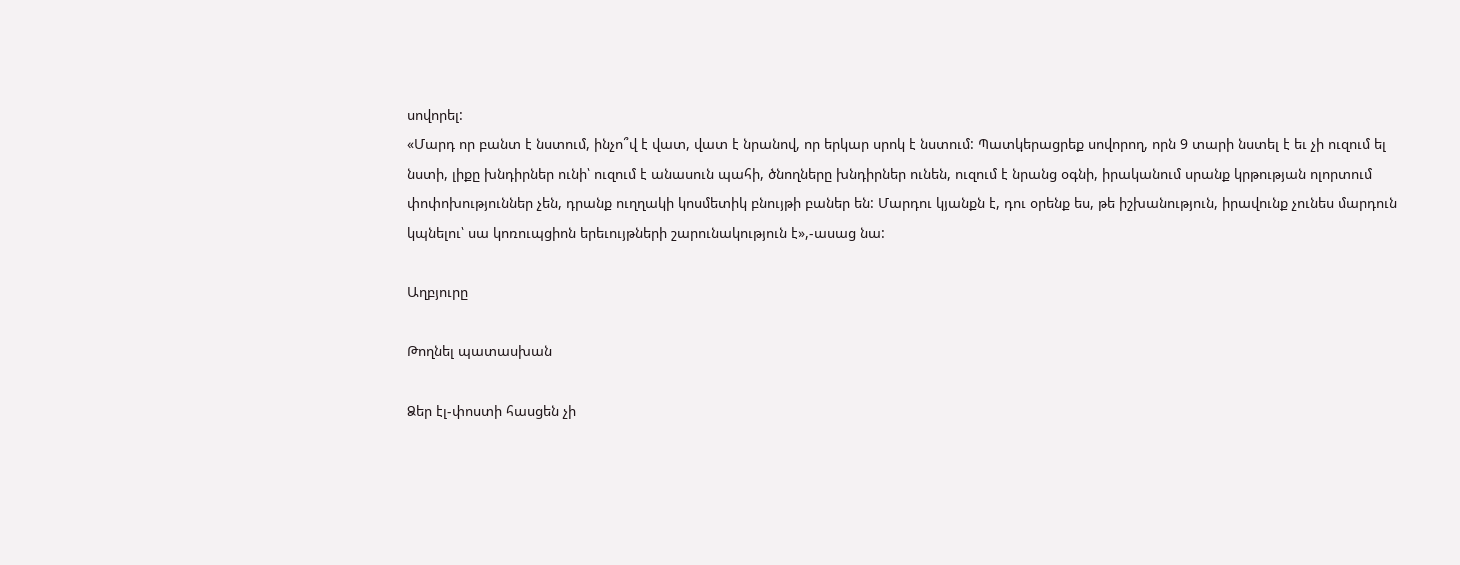սովորել:
«Մարդ որ բանտ է նստում, ինչո՞վ է վատ, վատ է նրանով, որ երկար սրոկ է նստում: Պատկերացրեք սովորող, որն 9 տարի նստել է եւ չի ուզում ել նստի, լիքը խնդիրներ ունի՝ ուզում է անասուն պահի, ծնողները խնդիրներ ունեն, ուզում է նրանց օգնի, իրականում սրանք կրթության ոլորտում փոփոխություններ չեն, դրանք ուղղակի կոսմետիկ բնույթի բաներ են: Մարդու կյանքն է, դու օրենք ես, թե իշխանություն, իրավունք չունես մարդուն կպնելու՝ սա կոռուպցիոն երեւույթների շարունակություն է»,-ասաց նա:

Աղբյուրը

Թողնել պատասխան

Ձեր էլ-փոստի հասցեն չի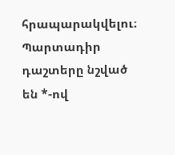հրապարակվելու։ Պարտադիր դաշտերը նշված են *-ով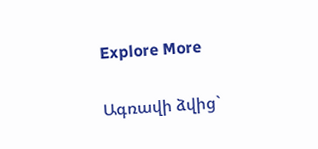Explore More

Ագռավի ձվից`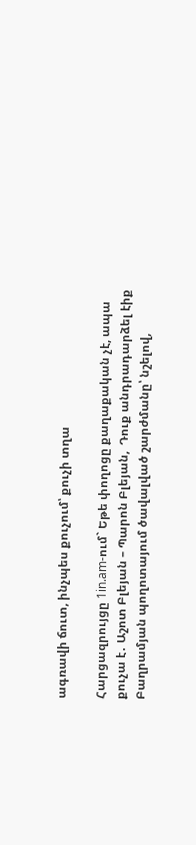ագռավի ճուտ, ինչպես քուչում՝ քուչի տղա

Հարցազրույցը 1in.am-ում` Եթե փողոցը քաղաքական չէ, ապա քուչա է․ Աշոտ Բլեյան – Պարոն Բլեյան,  Դուք անդրադարձել էիք Բաղրամյան պողոտայում ծավալված շարժմանը՝ նշելով,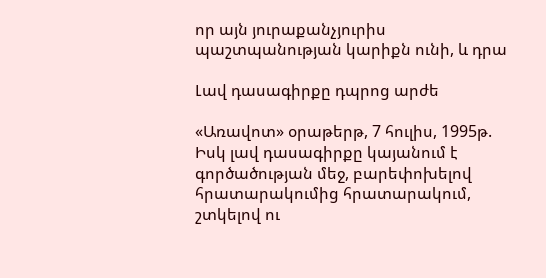որ այն յուրաքանչյուրիս պաշտպանության կարիքն ունի, և դրա

Լավ դասագիրքը դպրոց արժե

«Առավոտ» օրաթերթ, 7 հուլիս, 1995թ. Իսկ լավ դասագիրքը կայանում է գործածության մեջ, բարեփոխելով հրատարակումից հրատարակում, շտկելով ու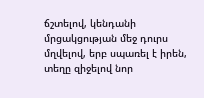ճշտելով, կենդանի մրցակցության մեջ դուրս մղվելով, երբ սպառել է իրեն, տեղը զիջելով նոր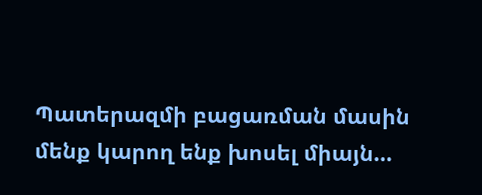Պատերազմի բացառման մասին մենք կարող ենք խոսել միայն…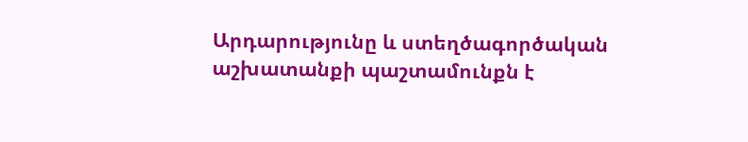Արդարությունը և ստեղծագործական աշխատանքի պաշտամունքն է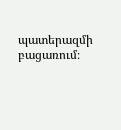պատերազմի բացառում։